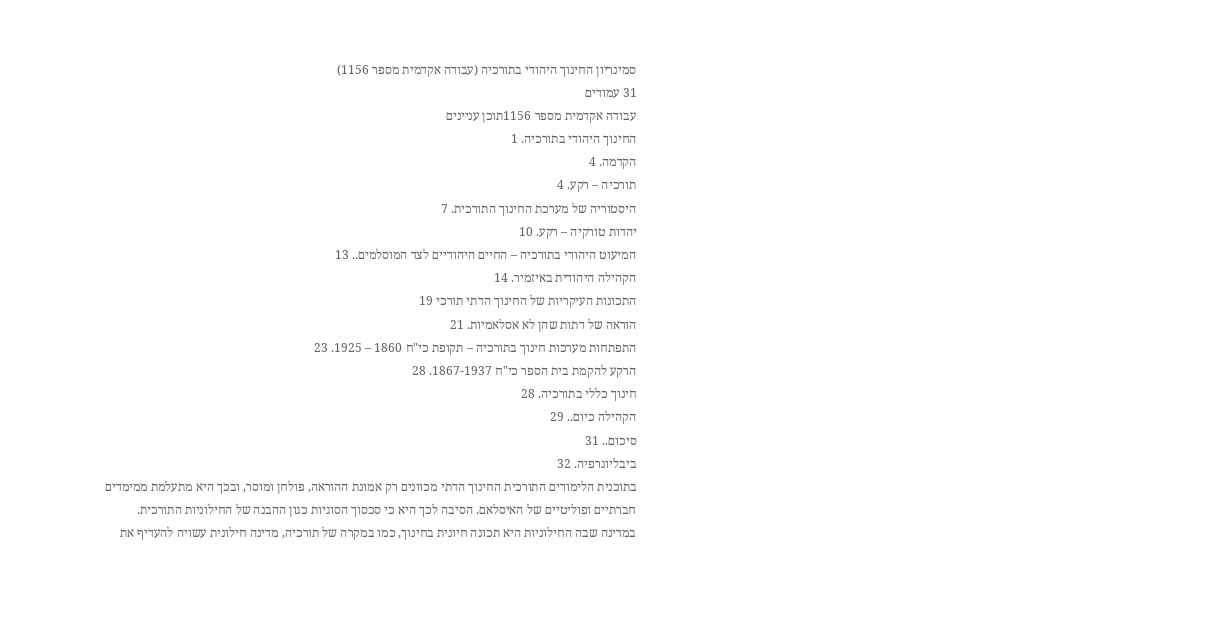סמינריון החינוך היהודי בתורכיה (עבודה אקדמית מספר 1156)
31 עמודים
עבודה אקדמית מספר 1156תוכן עניינים
החינוך היהודי בתורכיה. 1
הקדמה. 4
תורכיה – רקע. 4
היסטוריה של מערכת החינוך התורכית. 7
יהדות טורקיה – רקע. 10
המיעוט היהודי בתורכיה – החיים היהודיים לצד המוסלמים.. 13
הקהילה היהודית באיזמיר. 14
התכונות העיקריות של החינוך הדתי תורכי 19
הוראה של דתות שהן לא אסלאמיות. 21
התפתחות מערכות חינוך בתורכיה – תקופת כי"ח 1860 – 1925. 23
הרקע להקמת בית הספר כי"ח 1867-1937. 28
חינוך כללי בתורכיה. 28
הקהילה כיום.. 29
סיכום.. 31
ביבליוגרפיה. 32
בתוכנית הלימודים התורכית החינוך הדתי מכוונים רק אמונת ההוראה, פולחן ומוסר, ובכך היא מתעלמת ממימדים חברתיים ופוליטיים של האיסלאם. הסיבה לכך היא כי סכסוך הסוגיות כגון ההבנה של החילוניות התורכית. במדינה שבה החילוניות היא תכונה חיונית בחינוך, כמו במקרה של תורכיה, מדינה חילונית עשויה להעדיף את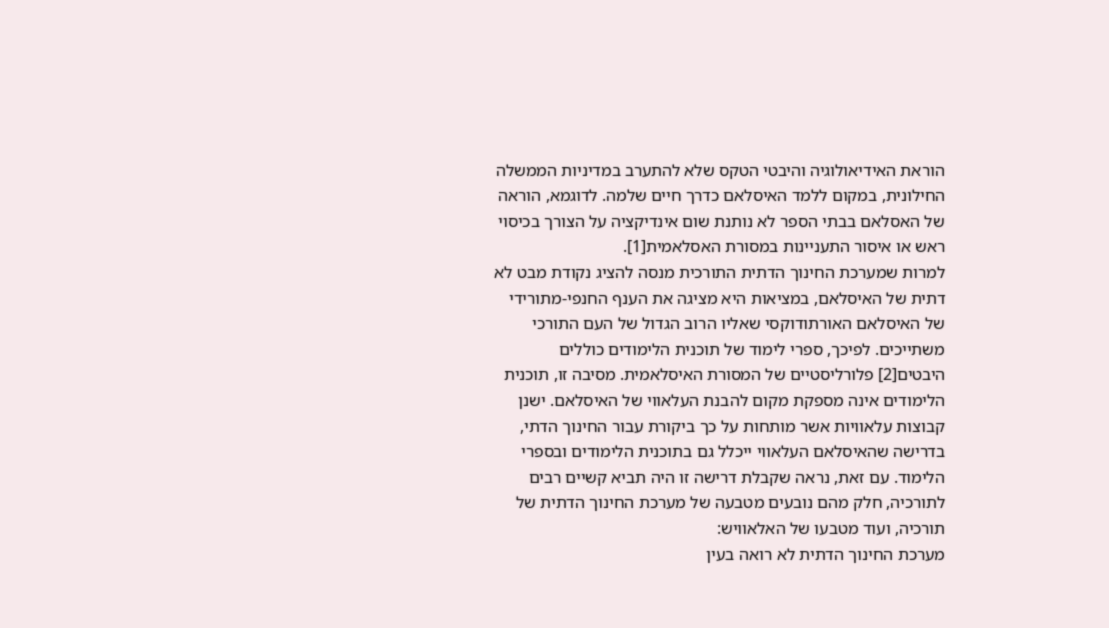הוראת האידיאולוגיה והיבטי הטקס שלא להתערב במדיניות הממשלה החילונית, במקום ללמד האיסלאם כדרך חיים שלמה. לדוגמא, הוראה של האסלאם בבתי הספר לא נותנת שום אינדיקציה על הצורך בכיסוי ראש או איסור התעניינות במסורת האסלאמית[1].
למרות שמערכת החינוך הדתית התורכית מנסה להציג נקודת מבט לא דתית של האיסלאם, במציאות היא מציגה את הענף החנפי-מתורידי של האיסלאם האורתודוקסי שאליו הרוב הגדול של העם התורכי משתייכים. לפיכך, ספרי לימוד של תוכנית הלימודים כוללים היבטים[2] פלורליסטיים של המסורת האיסלאמית. מסיבה זו, תוכנית הלימודים אינה מספקת מקום להבנת העלאווי של האיסלאם. ישנן קבוצות עלאוויות אשר מותחות על כך ביקורת עבור החינוך הדתי, בדרישה שהאיסלאם העלאווי ייכלל גם בתוכנית הלימודים ובספרי הלימוד. עם זאת, נראה שקבלת דרישה זו היה תביא קשיים רבים לתורכיה, חלק מהם נובעים מטבעה של מערכת החינוך הדתית של תורכיה, ועוד מטבעו של האלאוויש:
מערכת החינוך הדתית לא רואה בעין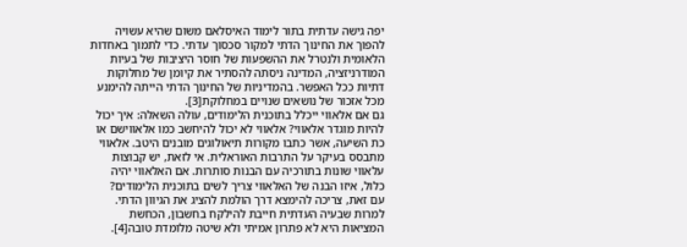יפה גישה עדתית בתור לימוד האיסלאם משום שהיא עשויה להפוך את החינוך הדתי למקור סכסוך עדתי. כדי לתמוך באחדות הלאומית ולנטרל את ההשפעות של חוסר היציבות של בעיות המודרניזציה, המדינה ניסתה להסתיר את קיומן של מחלוקות דתיות ככל האפשר. בהמדיניות של החינוך הדתי הייתה להימנע מכל אזכור של נושאים שנויים במחלוקת[3].
גם אם אלאווי ייכלל בתוכנית הלימודים, עולה השאלה: איך יכול להיות מוגדר אלאווי? אלאווי לא יכול להיחשב כמו אלאווישם או כת השיעה, אשר כתבו מקורות תיאולוגים מובנים היטב. אלאווי מתבסס בעיקר על התרבות האוראלית. אי לזאת, יש קבוצות עלאווי שונות בתורכיה עם הבנות סותרות. אם האלאווי יהיה כלול, איזו הבנה של האלאווי צריך לשים בתוכנית הלימודים?
עם זאת, צריכה להימצא דרך הולמת להציג את הגיוון הדתי. למרות שבעיה העדתית חייבת להילקח בחשבון, הכחשת המציאות היא לא פתרון אמיתי ולא שיטה מלומדת טובה[4].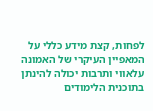לפחות, קצת מידע כללי על המאפיין העיקרי של האמונה עלאווי ותרבות יכולה להינתן בתוכנית הלימודים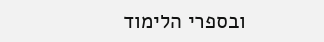ובספרי הלימוד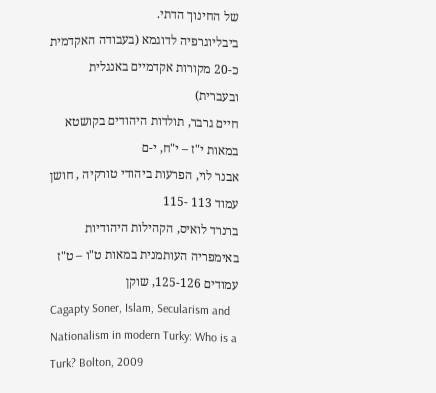של החינוך הדתי.
ביבליוגרפיה לדוגמא (בעבודה האקדמית כ-20 מקורות אקדמיים באנגלית ובעברית)
חיים גרבר, תולדות היהודים בקושטא במאות י"ז – י"ח, י-ם
אבנר לוי, הפרעות ביהודי טורקיה , חושן עמוד 113 -115
ברנרד לואיס, הקהילות היהודיות באימפריה העותמנית במאות ט"ו – ט"ז עמודים 125-126, שוקן
Cagapty Soner, Islam, Secularism and Nationalism in modern Turky: Who is a Turk? Bolton, 2009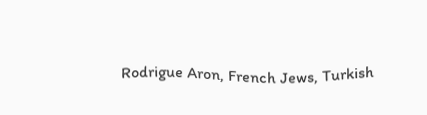Rodrigue Aron, French Jews, Turkish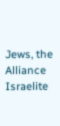Jews, the Alliance Israelite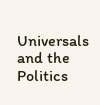Universals and the Politics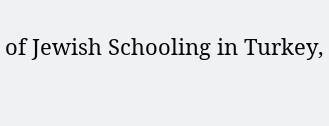of Jewish Schooling in Turkey,